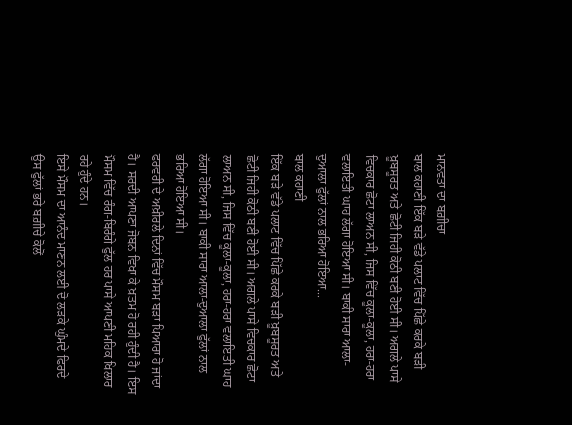ਮਾਨਵਤਾ ਦਾ ਬਗ਼ੀਚਾ
ਬਾਲ ਕਹਾਣੀ ਇੱਕ ਬੜੇ ਵੱਡੇ ਪਲਾਟ ਵਿੱਚ ਪਿੱਛੇ ਕਰਕੇ ਬੜੀ ਖ਼ੂਬਸੂਰਤ ਅਤੇ ਛੋਟੀ ਜਿਹੀ ਕੋਠੀ ਬਣੀ ਹੋਈ ਸੀ। ਅਗਲੇ ਪਾਸੇ ਵਿਚਕਾਰ ਛੋਟਾ ਲਾਅਨ ਸੀ, ਜਿਸ ਵਿੱਚ ਕੂਲਾ-ਕੂਲਾ, ਹਰਾ-ਹਰਾ ਵਲਾਇਤੀ ਘਾਹ ਲੱਗਾ ਹੋਇਆ ਸੀ। ਬਾਕੀ ਸਾਰਾ ਆਲਾ-ਦੁਆਲਾ ਫੁੱਲਾਂ ਨਾਲ ਭਰਿਆ ਹੋਇਆ...
ਬਾਲ ਕਹਾਣੀ
ਇੱਕ ਬੜੇ ਵੱਡੇ ਪਲਾਟ ਵਿੱਚ ਪਿੱਛੇ ਕਰਕੇ ਬੜੀ ਖ਼ੂਬਸੂਰਤ ਅਤੇ ਛੋਟੀ ਜਿਹੀ ਕੋਠੀ ਬਣੀ ਹੋਈ ਸੀ। ਅਗਲੇ ਪਾਸੇ ਵਿਚਕਾਰ ਛੋਟਾ ਲਾਅਨ ਸੀ, ਜਿਸ ਵਿੱਚ ਕੂਲਾ-ਕੂਲਾ, ਹਰਾ-ਹਰਾ ਵਲਾਇਤੀ ਘਾਹ ਲੱਗਾ ਹੋਇਆ ਸੀ। ਬਾਕੀ ਸਾਰਾ ਆਲਾ-ਦੁਆਲਾ ਫੁੱਲਾਂ ਨਾਲ ਭਰਿਆ ਹੋਇਆ ਸੀ।
ਫਰਵਰੀ ਦੇ ਅਖ਼ੀਰਲੇ ਦਿਨਾਂ ਵਿੱਚ ਮੌਸਮ ਬੜਾ ਪਿਆਰਾ ਹੋ ਜਾਂਦਾ ਹੈ। ਸਰਦੀ ਆਪਣਾ ਜੋਬਨ ਵਿਖਾ ਕੇ ਖ਼ਤਮ ਹੋ ਰਹੀ ਹੁੰਦੀ ਹੈ। ਇਸ ਮੌਸਮ ਵਿੱਚ ਰੰਗ-ਬਿਰੰਗੇ ਫੁੱਲ ਹਰ ਪਾਸੇ ਆਪਣੀ ਮਹਿਕ ਖਿਲਾਰ ਰਹੇ ਹੁੰਦੇ ਹਨ।
ਇਸੇ ਮੌਸਮ ਦਾ ਆਨੰਦ ਮਾਣਨ ਲਈ ਦੋ ਲੜਕੇ ਘੁੰਮਦੇ ਫਿਰਦੇ ਉਸ ਫੁੱਲਾਂ ਭਰੇ ਬਗ਼ੀਚੇ ਕੋਲੋਂ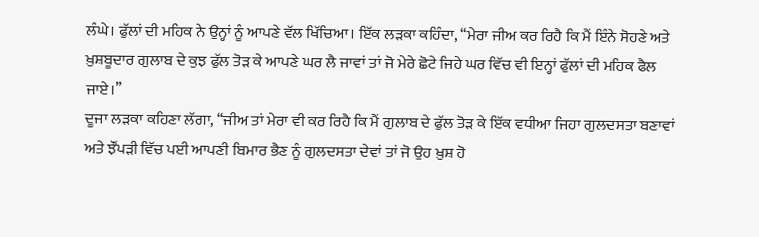ਲੰਘੇ। ਫੁੱਲਾਂ ਦੀ ਮਹਿਕ ਨੇ ਉਨ੍ਹਾਂ ਨੂੰ ਆਪਣੇ ਵੱਲ ਖਿੱਚਿਆ। ਇੱਕ ਲੜਕਾ ਕਹਿੰਦਾ, ‘‘ਮੇਰਾ ਜੀਅ ਕਰ ਰਿਹੈ ਕਿ ਮੈਂ ਇੰਨੇ ਸੋਹਣੇ ਅਤੇ ਖ਼ੁਸ਼ਬੂਦਾਰ ਗੁਲਾਬ ਦੇ ਕੁਝ ਫੁੱਲ ਤੋੜ ਕੇ ਆਪਣੇ ਘਰ ਲੈ ਜਾਵਾਂ ਤਾਂ ਜੋ ਮੇਰੇ ਛੋਟੇ ਜਿਹੇ ਘਰ ਵਿੱਚ ਵੀ ਇਨ੍ਹਾਂ ਫੁੱਲਾਂ ਦੀ ਮਹਿਕ ਫੈਲ ਜਾਏ।’’
ਦੂਜਾ ਲੜਕਾ ਕਹਿਣਾ ਲੱਗਾ, ‘‘ਜੀਅ ਤਾਂ ਮੇਰਾ ਵੀ ਕਰ ਰਿਹੈ ਕਿ ਮੈਂ ਗੁਲਾਬ ਦੇ ਫੁੱਲ ਤੋੜ ਕੇ ਇੱਕ ਵਧੀਆ ਜਿਹਾ ਗੁਲਦਸਤਾ ਬਣਾਵਾਂ ਅਤੇ ਝੌਂਪੜੀ ਵਿੱਚ ਪਈ ਆਪਣੀ ਬਿਮਾਰ ਭੈਣ ਨੂੰ ਗੁਲਦਸਤਾ ਦੇਵਾਂ ਤਾਂ ਜੋ ਉਹ ਖ਼ੁਸ਼ ਹੋ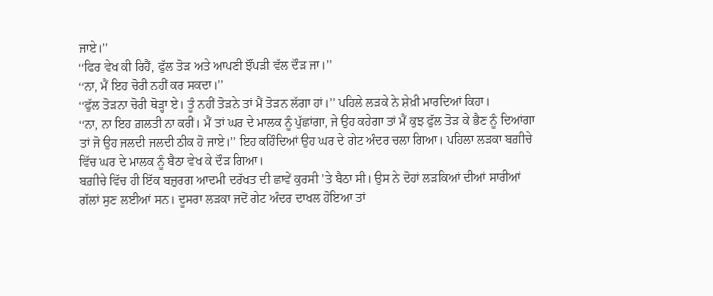ਜਾਏ।’’
‘‘ਫਿਰ ਵੇਖ ਕੀ ਰਿਹੈਂ, ਫੁੱਲ ਤੋੜ ਅਤੇ ਆਪਣੀ ਝੌਂਪੜੀ ਵੱਲ ਦੌੜ ਜਾ।’’
‘‘ਨਾ, ਮੈਂ ਇਹ ਚੋਰੀ ਨਹੀਂ ਕਰ ਸਕਦਾ।’’
‘‘ਫੁੱਲ ਤੋੜਨਾ ਚੋਰੀ ਥੋੜ੍ਹਾ ਏ। ਤੂੰ ਨਹੀਂ ਤੋੜਨੇ ਤਾਂ ਮੈਂ ਤੋੜਨ ਲੱਗਾ ਹਾਂ।’’ ਪਹਿਲੇ ਲੜਕੇ ਨੇ ਸ਼ੇਖ਼ੀ ਮਾਰਦਿਆਂ ਕਿਹਾ।
‘‘ਨਾ, ਨਾ ਇਹ ਗ਼ਲਤੀ ਨਾ ਕਰੀਂ। ਮੈਂ ਤਾਂ ਘਰ ਦੇ ਮਾਲਕ ਨੂੰ ਪੁੱਛਾਂਗਾ, ਜੇ ਉਹ ਕਹੇਗਾ ਤਾਂ ਮੈਂ ਕੁਝ ਫੁੱਲ ਤੋੜ ਕੇ ਭੈਣ ਨੂੰ ਦਿਆਂਗਾ ਤਾਂ ਜੋ ਉਹ ਜਲਦੀ ਜਲਦੀ ਠੀਕ ਹੋ ਜਾਏ।’’ ਇਹ ਕਹਿੰਦਿਆਂ ਉਹ ਘਰ ਦੇ ਗੇਟ ਅੰਦਰ ਚਲਾ ਗਿਆ। ਪਹਿਲਾ ਲੜਕਾ ਬਗ਼ੀਚੇ ਵਿੱਚ ਘਰ ਦੇ ਮਾਲਕ ਨੂੰ ਬੈਠਾ ਵੇਖ ਕੇ ਦੌੜ ਗਿਆ।
ਬਗ਼ੀਚੇ ਵਿੱਚ ਹੀ ਇੱਕ ਬਜ਼ੁਰਗ ਆਦਮੀ ਦਰੱਖਤ ਦੀ ਛਾਵੇਂ ਕੁਰਸੀ ’ਤੇ ਬੈਠਾ ਸੀ। ਉਸ ਨੇ ਦੋਹਾਂ ਲੜਕਿਆਂ ਦੀਆਂ ਸਾਰੀਆਂ ਗੱਲਾਂ ਸੁਣ ਲਈਆਂ ਸਨ। ਦੂਸਰਾ ਲੜਕਾ ਜਦੋਂ ਗੇਟ ਅੰਦਰ ਦਾਖਲ ਹੋਇਆ ਤਾਂ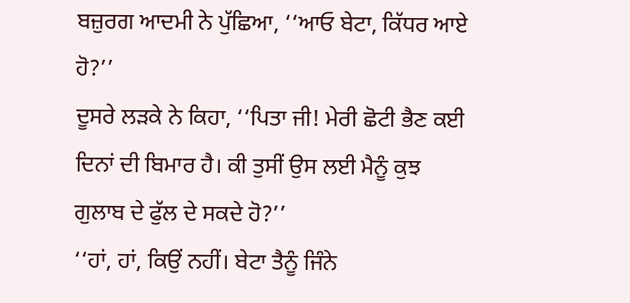ਬਜ਼ੁਰਗ ਆਦਮੀ ਨੇ ਪੁੱਛਿਆ, ‘‘ਆਓ ਬੇਟਾ, ਕਿੱਧਰ ਆਏ ਹੋ?’’
ਦੂਸਰੇ ਲੜਕੇ ਨੇ ਕਿਹਾ, ‘‘ਪਿਤਾ ਜੀ! ਮੇਰੀ ਛੋਟੀ ਭੈਣ ਕਈ ਦਿਨਾਂ ਦੀ ਬਿਮਾਰ ਹੈ। ਕੀ ਤੁਸੀਂ ਉਸ ਲਈ ਮੈਨੂੰ ਕੁਝ ਗੁਲਾਬ ਦੇ ਫੁੱਲ ਦੇ ਸਕਦੇ ਹੋ?’’
‘‘ਹਾਂ, ਹਾਂ, ਕਿਉਂ ਨਹੀਂ। ਬੇਟਾ ਤੈਨੂੰ ਜਿੰਨੇ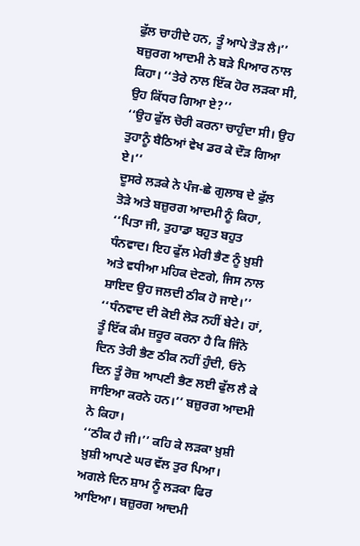ਫੁੱਲ ਚਾਹੀਦੇ ਹਨ, ਤੂੰ ਆਪੇ ਤੋੜ ਲੈ।’’ ਬਜ਼ੁਰਗ ਆਦਮੀ ਨੇ ਬੜੇ ਪਿਆਰ ਨਾਲ ਕਿਹਾ। ‘‘ਤੇਰੇ ਨਾਲ ਇੱਕ ਹੋਰ ਲੜਕਾ ਸੀ, ਉਹ ਕਿੱਧਰ ਗਿਆ ਏ?’’
‘‘ਉਹ ਫੁੱਲ ਚੋਰੀ ਕਰਨਾ ਚਾਹੁੰਦਾ ਸੀ। ਉਹ ਤੁਹਾਨੂੰ ਬੈਠਿਆਂ ਵੇਖ ਡਰ ਕੇ ਦੌੜ ਗਿਆ ਏ।’’
ਦੂਸਰੇ ਲੜਕੇ ਨੇ ਪੰਜ-ਛੇ ਗੁਲਾਬ ਦੇ ਫੁੱਲ ਤੋੜੇ ਅਤੇ ਬਜ਼ੁਰਗ ਆਦਮੀ ਨੂੰ ਕਿਹਾ, ‘‘ਪਿਤਾ ਜੀ, ਤੁਹਾਡਾ ਬਹੁਤ ਬਹੁਤ ਧੰਨਵਾਦ। ਇਹ ਫੁੱਲ ਮੇਰੀ ਭੈਣ ਨੂੰ ਖ਼ੁਸ਼ੀ ਅਤੇ ਵਧੀਆ ਮਹਿਕ ਦੇਣਗੇ, ਜਿਸ ਨਾਲ ਸ਼ਾਇਦ ਉਹ ਜਲਦੀ ਠੀਕ ਹੋ ਜਾਏ।’’
‘‘ਧੰਨਵਾਦ ਦੀ ਕੋਈ ਲੋੜ ਨਹੀਂ ਬੇਟੇ। ਹਾਂ, ਤੂੰ ਇੱਕ ਕੰਮ ਜ਼ਰੂਰ ਕਰਨਾ ਹੈ ਕਿ ਜਿੰਨੇ ਦਿਨ ਤੇਰੀ ਭੈਣ ਠੀਕ ਨਹੀਂ ਹੁੰਦੀ, ਓਨੇ ਦਿਨ ਤੂੰ ਰੋਜ਼ ਆਪਣੀ ਭੈਣ ਲਈ ਫੁੱਲ ਲੈ ਕੇ ਜਾਇਆ ਕਰਨੇ ਹਨ।’’ ਬਜ਼ੁਰਗ ਆਦਮੀ ਨੇ ਕਿਹਾ।
‘‘ਠੀਕ ਹੈ ਜੀ।’’ ਕਹਿ ਕੇ ਲੜਕਾ ਖ਼ੁਸ਼ੀ ਖ਼ੁਸ਼ੀ ਆਪਣੇ ਘਰ ਵੱਲ ਤੁਰ ਪਿਆ।
ਅਗਲੇ ਦਿਨ ਸ਼ਾਮ ਨੂੰ ਲੜਕਾ ਫਿਰ ਆਇਆ। ਬਜ਼ੁਰਗ ਆਦਮੀ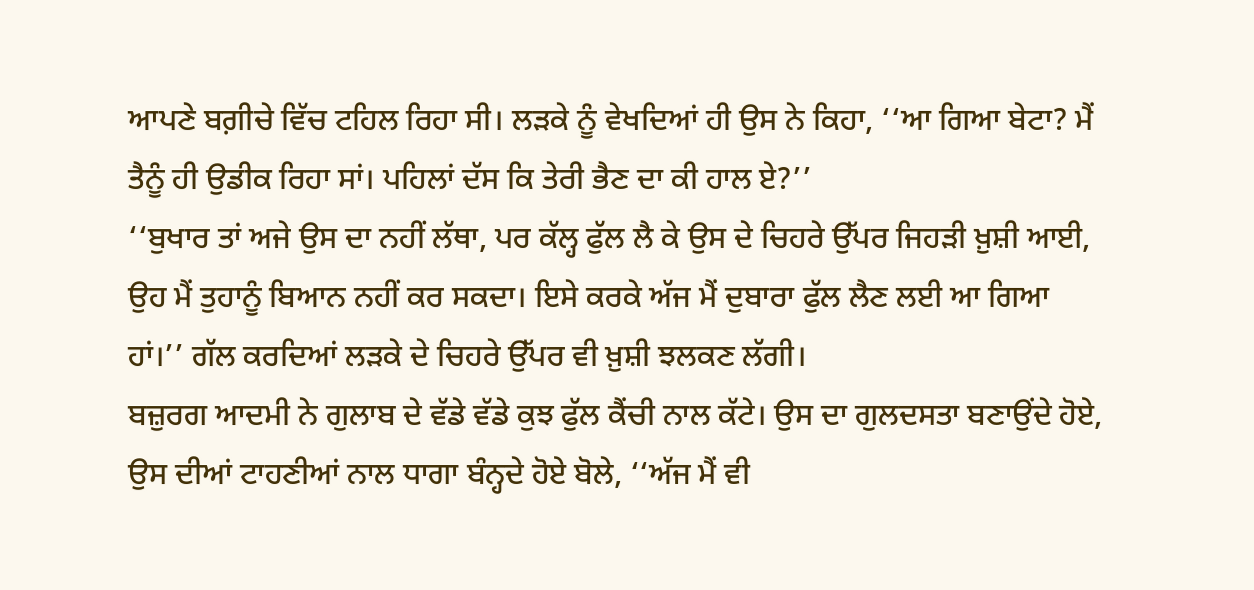ਆਪਣੇ ਬਗ਼ੀਚੇ ਵਿੱਚ ਟਹਿਲ ਰਿਹਾ ਸੀ। ਲੜਕੇ ਨੂੰ ਵੇਖਦਿਆਂ ਹੀ ਉਸ ਨੇ ਕਿਹਾ, ‘‘ਆ ਗਿਆ ਬੇਟਾ? ਮੈਂ ਤੈਨੂੰ ਹੀ ਉਡੀਕ ਰਿਹਾ ਸਾਂ। ਪਹਿਲਾਂ ਦੱਸ ਕਿ ਤੇਰੀ ਭੈਣ ਦਾ ਕੀ ਹਾਲ ਏ?’’
‘‘ਬੁਖਾਰ ਤਾਂ ਅਜੇ ਉਸ ਦਾ ਨਹੀਂ ਲੱਥਾ, ਪਰ ਕੱਲ੍ਹ ਫੁੱਲ ਲੈ ਕੇ ਉਸ ਦੇ ਚਿਹਰੇ ਉੱਪਰ ਜਿਹੜੀ ਖ਼ੁਸ਼ੀ ਆਈ, ਉਹ ਮੈਂ ਤੁਹਾਨੂੰ ਬਿਆਨ ਨਹੀਂ ਕਰ ਸਕਦਾ। ਇਸੇ ਕਰਕੇ ਅੱਜ ਮੈਂ ਦੁਬਾਰਾ ਫੁੱਲ ਲੈਣ ਲਈ ਆ ਗਿਆ ਹਾਂ।’’ ਗੱਲ ਕਰਦਿਆਂ ਲੜਕੇ ਦੇ ਚਿਹਰੇ ਉੱਪਰ ਵੀ ਖ਼ੁਸ਼ੀ ਝਲਕਣ ਲੱਗੀ।
ਬਜ਼ੁਰਗ ਆਦਮੀ ਨੇ ਗੁਲਾਬ ਦੇ ਵੱਡੇ ਵੱਡੇ ਕੁਝ ਫੁੱਲ ਕੈਂਚੀ ਨਾਲ ਕੱਟੇ। ਉਸ ਦਾ ਗੁਲਦਸਤਾ ਬਣਾਉਂਦੇ ਹੋਏ, ਉਸ ਦੀਆਂ ਟਾਹਣੀਆਂ ਨਾਲ ਧਾਗਾ ਬੰਨ੍ਹਦੇ ਹੋਏ ਬੋਲੇ, ‘‘ਅੱਜ ਮੈਂ ਵੀ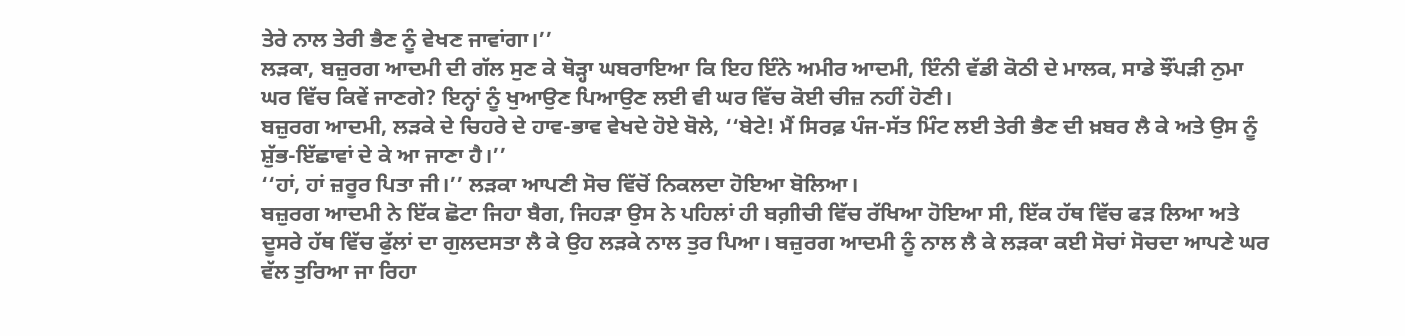ਤੇਰੇ ਨਾਲ ਤੇਰੀ ਭੈਣ ਨੂੰ ਵੇਖਣ ਜਾਵਾਂਗਾ।’’
ਲੜਕਾ, ਬਜ਼ੁਰਗ ਆਦਮੀ ਦੀ ਗੱਲ ਸੁਣ ਕੇ ਥੋੜ੍ਹਾ ਘਬਰਾਇਆ ਕਿ ਇਹ ਇੰਨੇ ਅਮੀਰ ਆਦਮੀ, ਇੰਨੀ ਵੱਡੀ ਕੋਠੀ ਦੇ ਮਾਲਕ, ਸਾਡੇ ਝੌਂਪੜੀ ਨੁਮਾ ਘਰ ਵਿੱਚ ਕਿਵੇਂ ਜਾਣਗੇ? ਇਨ੍ਹਾਂ ਨੂੰ ਖੁਆਉਣ ਪਿਆਉਣ ਲਈ ਵੀ ਘਰ ਵਿੱਚ ਕੋਈ ਚੀਜ਼ ਨਹੀਂ ਹੋਣੀ।
ਬਜ਼ੁਰਗ ਆਦਮੀ, ਲੜਕੇ ਦੇ ਚਿਹਰੇ ਦੇ ਹਾਵ-ਭਾਵ ਵੇਖਦੇ ਹੋਏ ਬੋਲੇ, ‘‘ਬੇਟੇ! ਮੈਂ ਸਿਰਫ਼ ਪੰਜ-ਸੱਤ ਮਿੰਟ ਲਈ ਤੇਰੀ ਭੈਣ ਦੀ ਖ਼ਬਰ ਲੈ ਕੇ ਅਤੇ ਉਸ ਨੂੰ ਸ਼ੁੱਭ-ਇੱਛਾਵਾਂ ਦੇ ਕੇ ਆ ਜਾਣਾ ਹੈ।’’
‘‘ਹਾਂ, ਹਾਂ ਜ਼ਰੂਰ ਪਿਤਾ ਜੀ।’’ ਲੜਕਾ ਆਪਣੀ ਸੋਚ ਵਿੱਚੋਂ ਨਿਕਲਦਾ ਹੋਇਆ ਬੋਲਿਆ।
ਬਜ਼ੁਰਗ ਆਦਮੀ ਨੇ ਇੱਕ ਛੋਟਾ ਜਿਹਾ ਬੈਗ, ਜਿਹੜਾ ਉਸ ਨੇ ਪਹਿਲਾਂ ਹੀ ਬਗ਼ੀਚੀ ਵਿੱਚ ਰੱਖਿਆ ਹੋਇਆ ਸੀ, ਇੱਕ ਹੱਥ ਵਿੱਚ ਫੜ ਲਿਆ ਅਤੇ ਦੂਸਰੇ ਹੱਥ ਵਿੱਚ ਫੁੱਲਾਂ ਦਾ ਗੁਲਦਸਤਾ ਲੈ ਕੇ ਉਹ ਲੜਕੇ ਨਾਲ ਤੁਰ ਪਿਆ। ਬਜ਼ੁਰਗ ਆਦਮੀ ਨੂੰ ਨਾਲ ਲੈ ਕੇ ਲੜਕਾ ਕਈ ਸੋਚਾਂ ਸੋਚਦਾ ਆਪਣੇ ਘਰ ਵੱਲ ਤੁਰਿਆ ਜਾ ਰਿਹਾ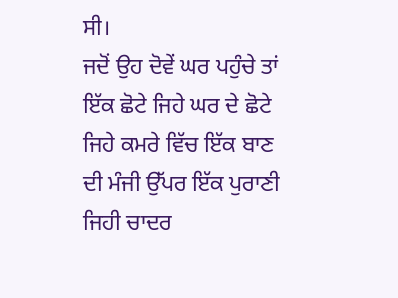ਸੀ।
ਜਦੋਂ ਉਹ ਦੋਵੇਂ ਘਰ ਪਹੁੰਚੇ ਤਾਂ ਇੱਕ ਛੋਟੇ ਜਿਹੇ ਘਰ ਦੇ ਛੋਟੇ ਜਿਹੇ ਕਮਰੇ ਵਿੱਚ ਇੱਕ ਬਾਣ ਦੀ ਮੰਜੀ ਉੱਪਰ ਇੱਕ ਪੁਰਾਣੀ ਜਿਹੀ ਚਾਦਰ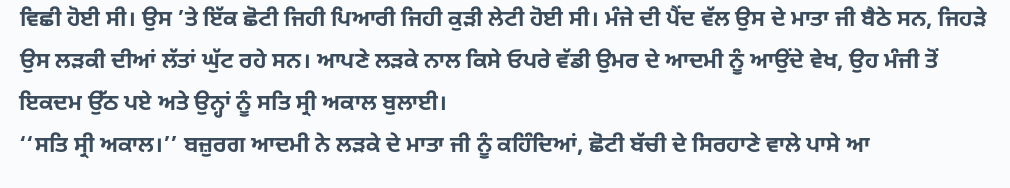ਵਿਛੀ ਹੋਈ ਸੀ। ਉਸ ’ਤੇ ਇੱਕ ਛੋਟੀ ਜਿਹੀ ਪਿਆਰੀ ਜਿਹੀ ਕੁੜੀ ਲੇਟੀ ਹੋਈ ਸੀ। ਮੰਜੇ ਦੀ ਪੈਂਦ ਵੱਲ ਉਸ ਦੇ ਮਾਤਾ ਜੀ ਬੈਠੇ ਸਨ, ਜਿਹੜੇ ਉਸ ਲੜਕੀ ਦੀਆਂ ਲੱਤਾਂ ਘੁੱਟ ਰਹੇ ਸਨ। ਆਪਣੇ ਲੜਕੇ ਨਾਲ ਕਿਸੇ ਓਪਰੇ ਵੱਡੀ ਉਮਰ ਦੇ ਆਦਮੀ ਨੂੰ ਆਉਂਦੇ ਵੇਖ, ਉਹ ਮੰਜੀ ਤੋਂ ਇਕਦਮ ਉੱਠ ਪਏ ਅਤੇ ਉਨ੍ਹਾਂ ਨੂੰ ਸਤਿ ਸ੍ਰੀ ਅਕਾਲ ਬੁਲਾਈ।
‘‘ਸਤਿ ਸ੍ਰੀ ਅਕਾਲ।’’ ਬਜ਼ੁਰਗ ਆਦਮੀ ਨੇ ਲੜਕੇ ਦੇ ਮਾਤਾ ਜੀ ਨੂੰ ਕਹਿੰਦਿਆਂ, ਛੋਟੀ ਬੱਚੀ ਦੇ ਸਿਰਹਾਣੇ ਵਾਲੇ ਪਾਸੇ ਆ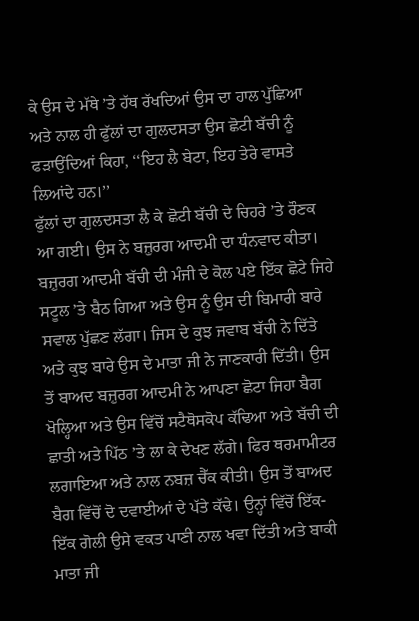ਕੇ ਉਸ ਦੇ ਮੱਥੇ ’ਤੇ ਹੱਥ ਰੱਖਦਿਆਂ ਉਸ ਦਾ ਹਾਲ ਪੁੱਛਿਆ ਅਤੇ ਨਾਲ ਹੀ ਫੁੱਲਾਂ ਦਾ ਗੁਲਦਸਤਾ ਉਸ ਛੋਟੀ ਬੱਚੀ ਨੂੰ ਫੜਾਉਂਦਿਆਂ ਕਿਹਾ, ‘‘ਇਹ ਲੈ ਬੇਟਾ, ਇਹ ਤੇਰੇ ਵਾਸਤੇ ਲਿਆਂਦੇ ਹਨ।’’
ਫੁੱਲਾਂ ਦਾ ਗੁਲਦਸਤਾ ਲੈ ਕੇ ਛੋਟੀ ਬੱਚੀ ਦੇ ਚਿਹਰੇ ’ਤੇ ਰੌਣਕ ਆ ਗਈ। ਉਸ ਨੇ ਬਜ਼ੁਰਗ ਆਦਮੀ ਦਾ ਧੰਨਵਾਦ ਕੀਤਾ। ਬਜ਼ੁਰਗ ਆਦਮੀ ਬੱਚੀ ਦੀ ਮੰਜੀ ਦੇ ਕੋਲ ਪਏ ਇੱਕ ਛੋਟੇ ਜਿਹੇ ਸਟੂਲ ’ਤੇ ਬੈਠ ਗਿਆ ਅਤੇ ਉਸ ਨੂੰ ਉਸ ਦੀ ਬਿਮਾਰੀ ਬਾਰੇ ਸਵਾਲ ਪੁੱਛਣ ਲੱਗਾ। ਜਿਸ ਦੇ ਕੁਝ ਜਵਾਬ ਬੱਚੀ ਨੇ ਦਿੱਤੇ ਅਤੇ ਕੁਝ ਬਾਰੇ ਉਸ ਦੇ ਮਾਤਾ ਜੀ ਨੇ ਜਾਣਕਾਰੀ ਦਿੱਤੀ। ਉਸ ਤੋਂ ਬਾਅਦ ਬਜ਼ੁਰਗ ਆਦਮੀ ਨੇ ਆਪਣਾ ਛੋਟਾ ਜਿਹਾ ਬੈਗ ਖੋਲ੍ਹਿਆ ਅਤੇ ਉਸ ਵਿੱਚੋਂ ਸਟੈਥੋਸਕੋਪ ਕੱਢਿਆ ਅਤੇ ਬੱਚੀ ਦੀ ਛਾਤੀ ਅਤੇ ਪਿੱਠ ’ਤੇ ਲਾ ਕੇ ਦੇਖਣ ਲੱਗੇ। ਫਿਰ ਥਰਮਾਮੀਟਰ ਲਗਾਇਆ ਅਤੇ ਨਾਲ ਨਬਜ਼ ਚੈੱਕ ਕੀਤੀ। ਉਸ ਤੋਂ ਬਾਅਦ ਬੈਗ ਵਿੱਚੋਂ ਦੋ ਦਵਾਈਆਂ ਦੇ ਪੱਤੇ ਕੱਢੇ। ਉਨ੍ਹਾਂ ਵਿੱਚੋਂ ਇੱਕ-ਇੱਕ ਗੋਲੀ ਉਸੇ ਵਕਤ ਪਾਣੀ ਨਾਲ ਖਵਾ ਦਿੱਤੀ ਅਤੇ ਬਾਕੀ ਮਾਤਾ ਜੀ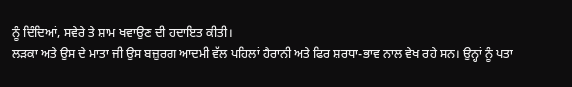ਨੂੰ ਦਿੰਦਿਆਂ, ਸਵੇਰੇ ਤੇ ਸ਼ਾਮ ਖਵਾਉਣ ਦੀ ਹਦਾਇਤ ਕੀਤੀ।
ਲੜਕਾ ਅਤੇ ਉਸ ਦੇ ਮਾਤਾ ਜੀ ਉਸ ਬਜ਼ੁਰਗ ਆਦਮੀ ਵੱਲ ਪਹਿਲਾਂ ਹੈਰਾਨੀ ਅਤੇ ਫਿਰ ਸ਼ਰਧਾ-ਭਾਵ ਨਾਲ ਵੇਖ ਰਹੇ ਸਨ। ਉਨ੍ਹਾਂ ਨੂੰ ਪਤਾ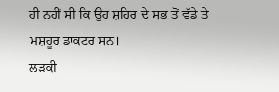ਹੀ ਨਹੀਂ ਸੀ ਕਿ ਉਹ ਸ਼ਹਿਰ ਦੇ ਸਭ ਤੋਂ ਵੱਡੇ ਤੇ ਮਸ਼ਹੂਰ ਡਾਕਟਰ ਸਨ।
ਲੜਕੀ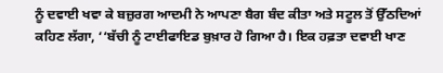ਨੂੰ ਦਵਾਈ ਖਵਾ ਕੇ ਬਜ਼ੁਰਗ ਆਦਮੀ ਨੇ ਆਪਣਾ ਬੈਗ ਬੰਦ ਕੀਤਾ ਅਤੇ ਸਟੂਲ ਤੋਂ ਉੱਠਦਿਆਂ ਕਹਿਣ ਲੱਗਾ, ‘‘ਬੱਚੀ ਨੂੰ ਟਾਈਫਾਇਡ ਬੁਖ਼ਾਰ ਹੋ ਗਿਆ ਹੈ। ਇਕ ਹਫ਼ਤਾ ਦਵਾਈ ਖਾਣ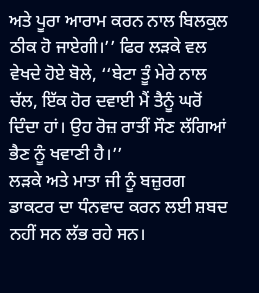ਅਤੇ ਪੂਰਾ ਆਰਾਮ ਕਰਨ ਨਾਲ ਬਿਲਕੁਲ ਠੀਕ ਹੋ ਜਾਏਗੀ।’’ ਫਿਰ ਲੜਕੇ ਵਲ ਵੇਖਦੇ ਹੋਏ ਬੋਲੇ, ‘‘ਬੇਟਾ ਤੂੰ ਮੇਰੇ ਨਾਲ ਚੱਲ, ਇੱਕ ਹੋਰ ਦਵਾਈ ਮੈਂ ਤੈਨੂੰ ਘਰੋਂ ਦਿੰਦਾ ਹਾਂ। ਉਹ ਰੋਜ਼ ਰਾਤੀਂ ਸੌਣ ਲੱਗਿਆਂ ਭੈਣ ਨੂੰ ਖਵਾਣੀ ਹੈ।’’
ਲੜਕੇ ਅਤੇ ਮਾਤਾ ਜੀ ਨੂੰ ਬਜ਼ੁਰਗ ਡਾਕਟਰ ਦਾ ਧੰਨਵਾਦ ਕਰਨ ਲਈ ਸ਼ਬਦ ਨਹੀਂ ਸਨ ਲੱਭ ਰਹੇ ਸਨ।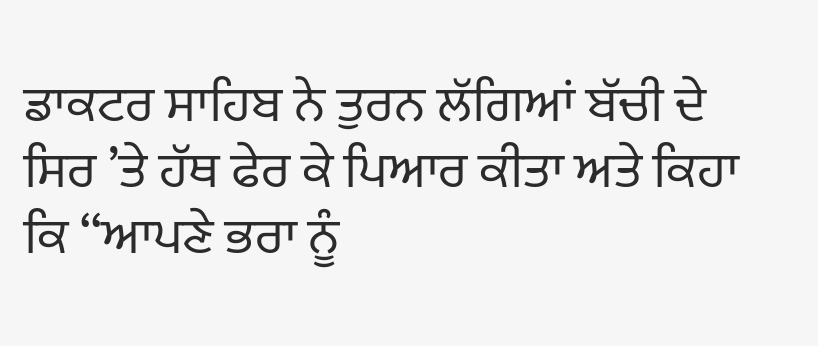ਡਾਕਟਰ ਸਾਹਿਬ ਨੇ ਤੁਰਨ ਲੱਗਿਆਂ ਬੱਚੀ ਦੇ ਸਿਰ ’ਤੇ ਹੱਥ ਫੇਰ ਕੇ ਪਿਆਰ ਕੀਤਾ ਅਤੇ ਕਿਹਾ ਕਿ ‘‘ਆਪਣੇ ਭਰਾ ਨੂੰ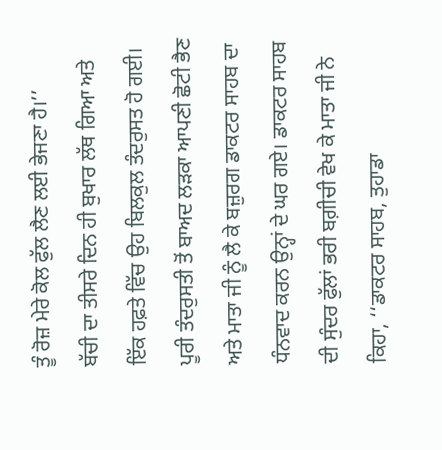ਤੂੰ ਰੋਜ਼ ਮੇਰੇ ਕੋਲ ਫੁੱਲ ਲੈਣ ਲਈ ਭੇਜਣਾ ਹੈ।’’
ਬੱਚੀ ਦਾ ਤੀਸਰੇ ਦਿਨ ਹੀ ਬੁਖਾਰ ਲੱਥ ਗਿਆ ਅਤੇ ਇੱਕ ਹਫ਼ਤੇ ਵਿੱਚ ਉਹ ਬਿਲਕੁਲ ਤੰਦਰੁਸਤ ਹੋ ਗਈ। ਪੂਰੀ ਤੰਦਰੁਸਤੀ ਤੋਂ ਬਾਅਦ ਲੜਕਾ ਆਪਣੀ ਛੋਟੀ ਭੈਣ ਅਤੇ ਮਾਤਾ ਜੀ ਨੂੰ ਲੈ ਕੇ ਬਜ਼ੁਰਗ ਡਾਕਟਰ ਸਾਹਬ ਦਾ ਧੰਨਵਾਦ ਕਰਨ ਉਨ੍ਹਾਂ ਦੇ ਘਰ ਗਏ। ਡਾਕਟਰ ਸਾਹਬ ਦੀ ਸੁੰਦਰ ਫੁੱਲਾਂ ਭਰੀ ਬਗ਼ੀਚੀ ਵੇਖ ਕੇ ਮਾਤਾ ਜੀ ਨੇ ਕਿਹਾ, ‘‘ਡਾਕਟਰ ਸਾਹਬ, ਤੁਹਾਡਾ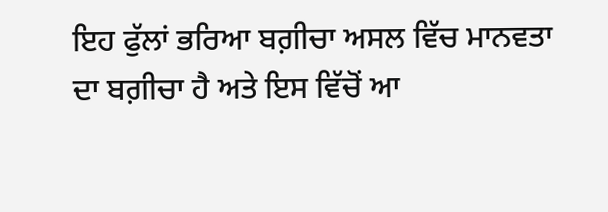ਇਹ ਫੁੱਲਾਂ ਭਰਿਆ ਬਗ਼ੀਚਾ ਅਸਲ ਵਿੱਚ ਮਾਨਵਤਾ ਦਾ ਬਗ਼ੀਚਾ ਹੈ ਅਤੇ ਇਸ ਵਿੱਚੋਂ ਆ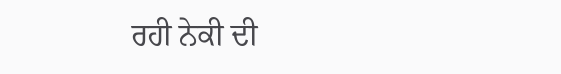ਰਹੀ ਨੇਕੀ ਦੀ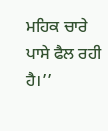ਮਹਿਕ ਚਾਰੇ ਪਾਸੇ ਫੈਲ ਰਹੀ ਹੈ।’’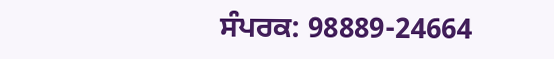ਸੰਪਰਕ: 98889-24664